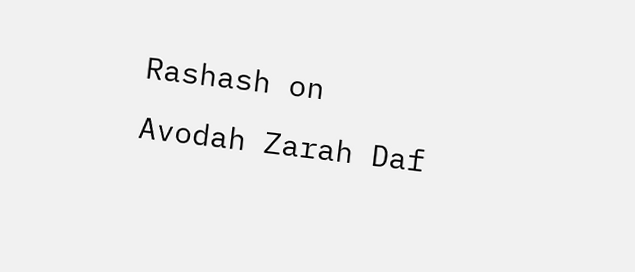Rashash on Avodah Zarah Daf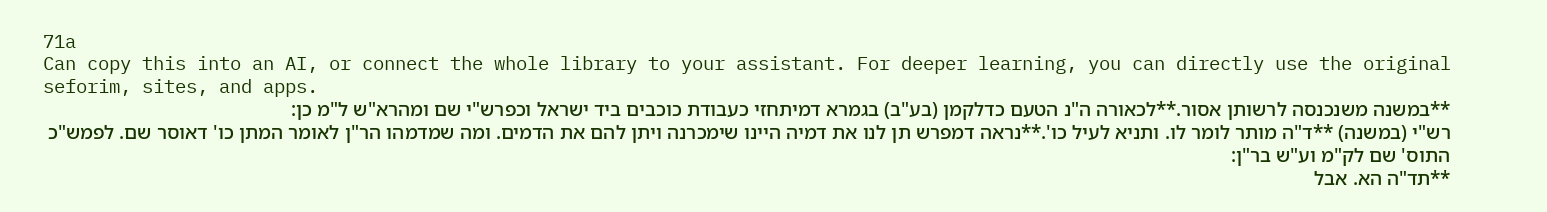71a
Can copy this into an AI, or connect the whole library to your assistant. For deeper learning, you can directly use the original seforim, sites, and apps.
**במשנה משנכנסה לרשותן אסור.**לכאורה ה"נ הטעם כדלקמן (בע"ב) בגמרא דמיתחזי כעבודת כוכבים ביד ישראל וכפרש"י שם ומהרא"ש ל"מ כן:
רש"י (במשנה) **ד"ה מותר לומר לו. ותניא לעיל כו'.**נראה דמפרש תן לנו את דמיה היינו שימכרנה ויתן להם את הדמים. ומה שמדמהו הר"ן לאומר המתן כו' דאוסר שם. לפמש"כ התוס' שם לק"מ וע"ש בר"ן:
**תד"ה הא. אבל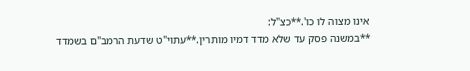אינו מצוה לו כו'.**כצ"ל:
**במשנה פסק עד שלא מדד דמיו מותרין.**עתוי"ט שדעת הרמב"ם בשמדד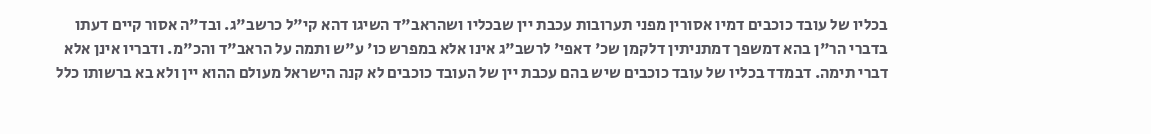בכליו של עובד כוכבים דמיו אסורין מפני תערובות עכבת יין שבכליו ושהראב"ד השיגו דהא קי"ל כרשב"ג. ובד"ה אסור קיים דעתו בדברי הר"ן בהא דמשפך דמתניתין דלקמן שכ' דאפי' לרשב"ג אינו אלא במפרש כו' ע"ש ותמה על הראב"ד והכ"מ. ודבריו אינן אלא דברי תימה. דבמדד בכליו של עובד כוכבים שיש בהם עכבת יין של העובד כוכבים לא קנה הישראל מעולם ההוא יין ולא בא ברשותו כלל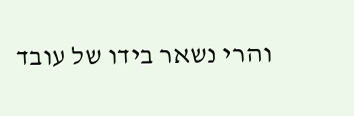והרי נשאר בידו של עובד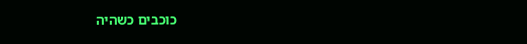כוכבים כשהיה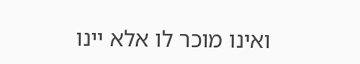ואינו מוכר לו אלא יינו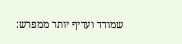שמודד ועדיף יותר ממפרש: